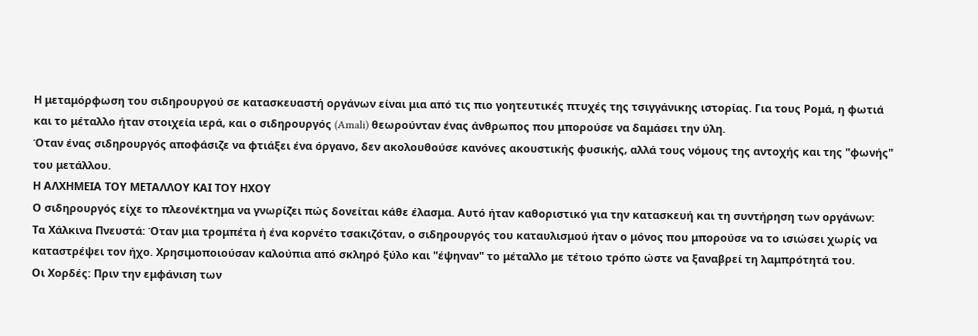Η μεταμόρφωση του σιδηρουργού σε κατασκευαστή οργάνων είναι μια από τις πιο γοητευτικές πτυχές της τσιγγάνικης ιστορίας. Για τους Ρομά, η φωτιά και το μέταλλο ήταν στοιχεία ιερά, και ο σιδηρουργός (Amali) θεωρούνταν ένας άνθρωπος που μπορούσε να δαμάσει την ύλη.
Όταν ένας σιδηρουργός αποφάσιζε να φτιάξει ένα όργανο, δεν ακολουθούσε κανόνες ακουστικής φυσικής, αλλά τους νόμους της αντοχής και της "φωνής" του μετάλλου.
Η ΑΛΧΗΜΕΙΑ ΤΟΥ ΜΕΤΑΛΛΟΥ ΚΑΙ ΤΟΥ ΗΧΟΥ
Ο σιδηρουργός είχε το πλεονέκτημα να γνωρίζει πώς δονείται κάθε έλασμα. Αυτό ήταν καθοριστικό για την κατασκευή και τη συντήρηση των οργάνων:
Τα Χάλκινα Πνευστά: Όταν μια τρομπέτα ή ένα κορνέτο τσακιζόταν, ο σιδηρουργός του καταυλισμού ήταν ο μόνος που μπορούσε να το ισιώσει χωρίς να καταστρέψει τον ήχο. Χρησιμοποιούσαν καλούπια από σκληρό ξύλο και "έψηναν" το μέταλλο με τέτοιο τρόπο ώστε να ξαναβρεί τη λαμπρότητά του.
Οι Χορδές: Πριν την εμφάνιση των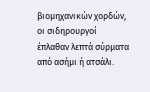βιομηχανικών χορδών, οι σιδηρουργοί έπλαθαν λεπτά σύρματα από ασήμι ή ατσάλι.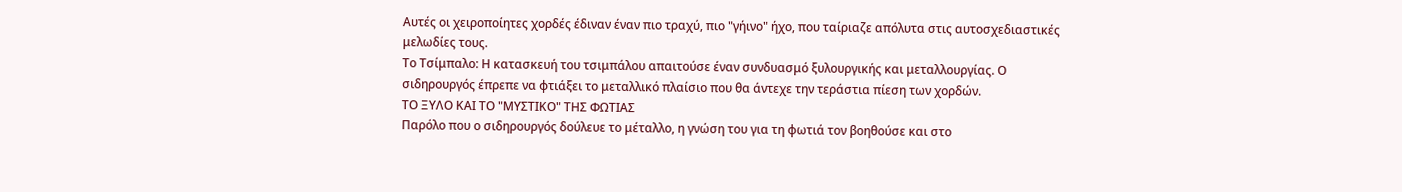Αυτές οι χειροποίητες χορδές έδιναν έναν πιο τραχύ, πιο "γήινο" ήχο, που ταίριαζε απόλυτα στις αυτοσχεδιαστικές μελωδίες τους.
Το Τσίμπαλο: Η κατασκευή του τσιμπάλου απαιτούσε έναν συνδυασμό ξυλουργικής και μεταλλουργίας. Ο σιδηρουργός έπρεπε να φτιάξει το μεταλλικό πλαίσιο που θα άντεχε την τεράστια πίεση των χορδών.
ΤΟ ΞΥΛΟ ΚΑΙ ΤΟ "ΜΥΣΤΙΚΟ" ΤΗΣ ΦΩΤΙΑΣ
Παρόλο που ο σιδηρουργός δούλευε το μέταλλο, η γνώση του για τη φωτιά τον βοηθούσε και στο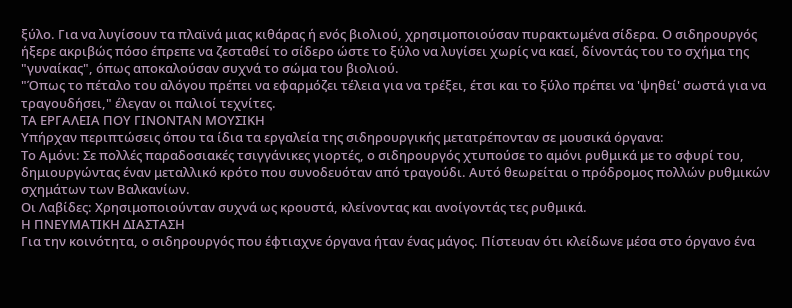ξύλο. Για να λυγίσουν τα πλαϊνά μιας κιθάρας ή ενός βιολιού, χρησιμοποιούσαν πυρακτωμένα σίδερα. Ο σιδηρουργός ήξερε ακριβώς πόσο έπρεπε να ζεσταθεί το σίδερο ώστε το ξύλο να λυγίσει χωρίς να καεί, δίνοντάς του το σχήμα της "γυναίκας", όπως αποκαλούσαν συχνά το σώμα του βιολιού.
"Όπως το πέταλο του αλόγου πρέπει να εφαρμόζει τέλεια για να τρέξει, έτσι και το ξύλο πρέπει να 'ψηθεί' σωστά για να τραγουδήσει," έλεγαν οι παλιοί τεχνίτες.
ΤΑ ΕΡΓΑΛΕΙΑ ΠΟΥ ΓΙΝΟΝΤΑΝ ΜΟΥΣΙΚΗ
Υπήρχαν περιπτώσεις όπου τα ίδια τα εργαλεία της σιδηρουργικής μετατρέπονταν σε μουσικά όργανα:
Το Αμόνι: Σε πολλές παραδοσιακές τσιγγάνικες γιορτές, ο σιδηρουργός χτυπούσε το αμόνι ρυθμικά με το σφυρί του, δημιουργώντας έναν μεταλλικό κρότο που συνοδευόταν από τραγούδι. Αυτό θεωρείται ο πρόδρομος πολλών ρυθμικών σχημάτων των Βαλκανίων.
Οι Λαβίδες: Χρησιμοποιούνταν συχνά ως κρουστά, κλείνοντας και ανοίγοντάς τες ρυθμικά.
Η ΠΝΕΥΜΑΤΙΚΗ ΔΙΑΣΤΑΣΗ
Για την κοινότητα, ο σιδηρουργός που έφτιαχνε όργανα ήταν ένας μάγος. Πίστευαν ότι κλείδωνε μέσα στο όργανο ένα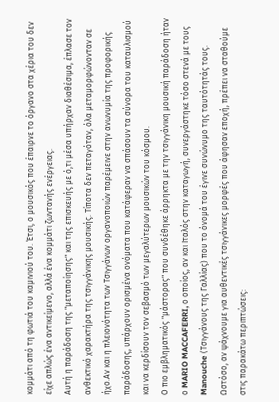κομμάτι από τη φωτιά του καμινιού του. Έτσι, ο μουσικός που έπαιρνε το όργανο στα χέρια του δεν είχε απλώς ένα αντικείμενο, αλλά ένα κομμάτι ζωντανής ενέργειας.
Αυτή η παράδοση της "μεταποίησης" και της επισκευής με ό,τι μέσα υπήρχαν διαθέσιμα, έπλασε τον ανθεκτικό χαρακτήρα της τσιγγάνικης μουσικής. Τίποτα δεν πεταγόταν, όλα μεταμορφώνονταν σε ήχο.Αν και η πλειονότητα των Τσιγγάνων οργανοποιών παρέμεινε στην ανωνυμία της προφορικής παράδοσης, υπάρχουν ορισμένα ονόματα που κατάφεραν να σπάσουν τα σύνορα του καταυλισμού και να κερδίσουν τον σεβασμό των μεγαλύτερων μουσικών του κόσμου.
Ο πιο εμβληματικός "μάστορας" που συνδέθηκε άρρηκτα με την τσιγγάνικη μουσική παράδοση ήταν ο MARIO MACCAFERRI, ο οποίος, αν και Ιταλός στην καταγωγή, συνεργάστηκε τόσο στενά με τους Manouche (Τσιγγάνους της Γαλλίας) που το όνομά του έγινε συνώνυμο της ταυτότητάς τους.
Ωστόσο, αν ψάχνουμε για αυθεντικές τσιγγάνικες μορφές που άφησαν εποχή, πρέπει να σταθούμε στις παρακάτω περιπτώσεις: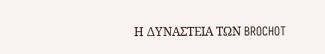Η ΔΥΝΑΣΤΕΙΑ ΤΩΝ BROCHOT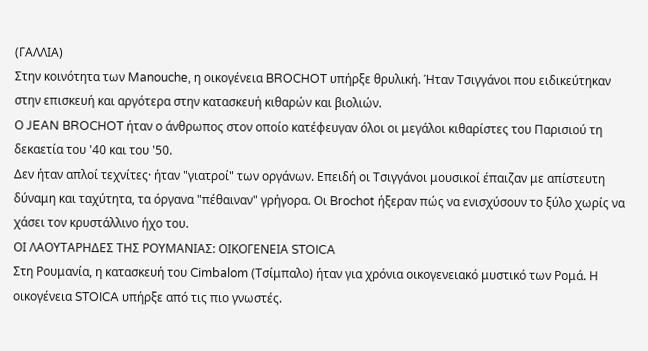(ΓΑΛΛΙΑ)
Στην κοινότητα των Manouche, η οικογένεια BROCHOT υπήρξε θρυλική. Ήταν Τσιγγάνοι που ειδικεύτηκαν στην επισκευή και αργότερα στην κατασκευή κιθαρών και βιολιών.
Ο JEAN BROCHOT ήταν ο άνθρωπος στον οποίο κατέφευγαν όλοι οι μεγάλοι κιθαρίστες του Παρισιού τη δεκαετία του '40 και του '50.
Δεν ήταν απλοί τεχνίτες· ήταν "γιατροί" των οργάνων. Επειδή οι Τσιγγάνοι μουσικοί έπαιζαν με απίστευτη δύναμη και ταχύτητα, τα όργανα "πέθαιναν" γρήγορα. Οι Brochot ήξεραν πώς να ενισχύσουν το ξύλο χωρίς να χάσει τον κρυστάλλινο ήχο του.
ΟΙ ΛΑΟΥΤΑΡΗΔΕΣ ΤΗΣ ΡΟΥΜΑΝΙΑΣ: ΟΙΚΟΓΕΝΕΙΑ STOICA
Στη Ρουμανία, η κατασκευή του Cimbalom (Τσίμπαλο) ήταν για χρόνια οικογενειακό μυστικό των Ρομά. Η οικογένεια STOICA υπήρξε από τις πιο γνωστές.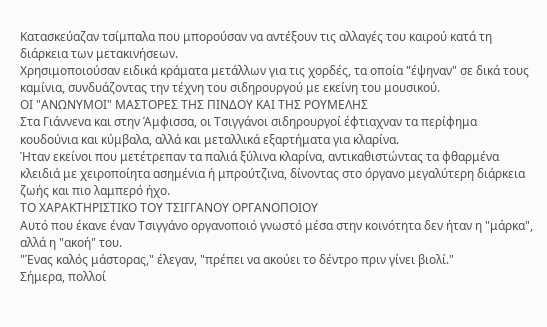Κατασκεύαζαν τσίμπαλα που μπορούσαν να αντέξουν τις αλλαγές του καιρού κατά τη διάρκεια των μετακινήσεων.
Χρησιμοποιούσαν ειδικά κράματα μετάλλων για τις χορδές, τα οποία "έψηναν" σε δικά τους καμίνια, συνδυάζοντας την τέχνη του σιδηρουργού με εκείνη του μουσικού.
ΟΙ "ΑΝΩΝΥΜΟΙ" ΜΑΣΤΟΡΕΣ ΤΗΣ ΠΙΝΔΟΥ ΚΑΙ ΤΗΣ ΡΟΥΜΕΛΗΣ
Στα Γιάννενα και στην Άμφισσα, οι Τσιγγάνοι σιδηρουργοί έφτιαχναν τα περίφημα κουδούνια και κύμβαλα, αλλά και μεταλλικά εξαρτήματα για κλαρίνα.
Ήταν εκείνοι που μετέτρεπαν τα παλιά ξύλινα κλαρίνα, αντικαθιστώντας τα φθαρμένα κλειδιά με χειροποίητα ασημένια ή μπρούτζινα, δίνοντας στο όργανο μεγαλύτερη διάρκεια ζωής και πιο λαμπερό ήχο.
ΤΟ ΧΑΡΑΚΤΗΡΙΣΤΙΚΟ ΤΟΥ ΤΣΙΓΓΑΝΟΥ ΟΡΓΑΝΟΠΟΙΟΥ
Αυτό που έκανε έναν Τσιγγάνο οργανοποιό γνωστό μέσα στην κοινότητα δεν ήταν η "μάρκα", αλλά η "ακοή" του.
"Ένας καλός μάστορας," έλεγαν, "πρέπει να ακούει το δέντρο πριν γίνει βιολί."
Σήμερα, πολλοί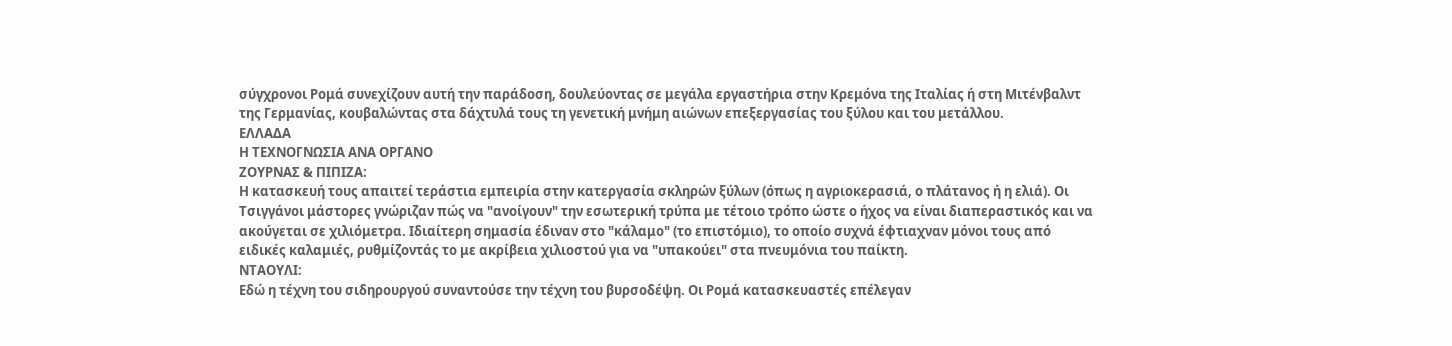σύγχρονοι Ρομά συνεχίζουν αυτή την παράδοση, δουλεύοντας σε μεγάλα εργαστήρια στην Κρεμόνα της Ιταλίας ή στη Μιτένβαλντ της Γερμανίας, κουβαλώντας στα δάχτυλά τους τη γενετική μνήμη αιώνων επεξεργασίας του ξύλου και του μετάλλου.
ΕΛΛΑΔΑ
Η ΤΕΧΝΟΓΝΩΣΙΑ ΑΝΑ ΟΡΓΑΝΟ
ΖΟΥΡΝΑΣ & ΠΙΠΙΖΑ:
Η κατασκευή τους απαιτεί τεράστια εμπειρία στην κατεργασία σκληρών ξύλων (όπως η αγριοκερασιά, ο πλάτανος ή η ελιά). Οι Τσιγγάνοι μάστορες γνώριζαν πώς να "ανοίγουν" την εσωτερική τρύπα με τέτοιο τρόπο ώστε ο ήχος να είναι διαπεραστικός και να ακούγεται σε χιλιόμετρα. Ιδιαίτερη σημασία έδιναν στο "κάλαμο" (το επιστόμιο), το οποίο συχνά έφτιαχναν μόνοι τους από ειδικές καλαμιές, ρυθμίζοντάς το με ακρίβεια χιλιοστού για να "υπακούει" στα πνευμόνια του παίκτη.
ΝΤΑΟΥΛΙ:
Εδώ η τέχνη του σιδηρουργού συναντούσε την τέχνη του βυρσοδέψη. Οι Ρομά κατασκευαστές επέλεγαν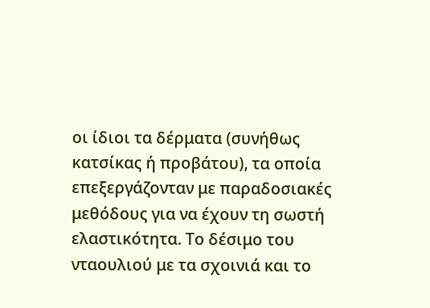οι ίδιοι τα δέρματα (συνήθως κατσίκας ή προβάτου), τα οποία επεξεργάζονταν με παραδοσιακές μεθόδους για να έχουν τη σωστή ελαστικότητα. Το δέσιμο του νταουλιού με τα σχοινιά και το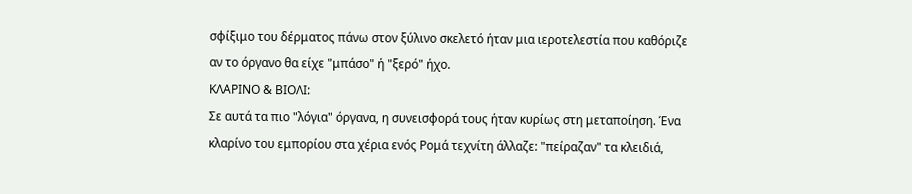σφίξιμο του δέρματος πάνω στον ξύλινο σκελετό ήταν μια ιεροτελεστία που καθόριζε αν το όργανο θα είχε "μπάσο" ή "ξερό" ήχο.
ΚΛΑΡΙΝΟ & ΒΙΟΛΙ:
Σε αυτά τα πιο "λόγια" όργανα, η συνεισφορά τους ήταν κυρίως στη μεταποίηση. Ένα κλαρίνο του εμπορίου στα χέρια ενός Ρομά τεχνίτη άλλαζε: "πείραζαν" τα κλειδιά,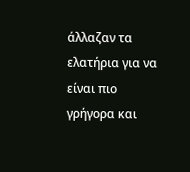άλλαζαν τα ελατήρια για να είναι πιο γρήγορα και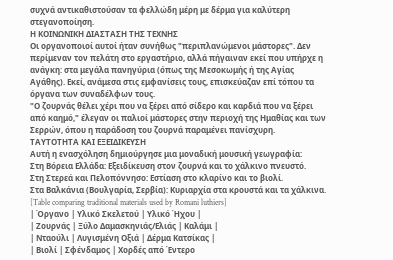συχνά αντικαθιστούσαν τα φελλώδη μέρη με δέρμα για καλύτερη στεγανοποίηση.
Η ΚΟΙΝΩΝΙΚΗ ΔΙΑΣΤΑΣΗ ΤΗΣ ΤΕΧΝΗΣ
Οι οργανοποιοί αυτοί ήταν συνήθως "περιπλανώμενοι μάστορες". Δεν περίμεναν τον πελάτη στο εργαστήριο, αλλά πήγαιναν εκεί που υπήρχε η ανάγκη: στα μεγάλα πανηγύρια (όπως της Μεσοκωμής ή της Αγίας Αγάθης). Εκεί, ανάμεσα στις εμφανίσεις τους, επισκεύαζαν επί τόπου τα όργανα των συναδέλφων τους.
"Ο ζουρνάς θέλει χέρι που να ξέρει από σίδερο και καρδιά που να ξέρει από καημό," έλεγαν οι παλιοί μάστορες στην περιοχή της Ημαθίας και των Σερρών, όπου η παράδοση του ζουρνά παραμένει πανίσχυρη.
ΤΑΥΤΟΤΗΤΑ ΚΑΙ ΕΞΕΙΔΙΚΕΥΣΗ
Αυτή η ενασχόληση δημιούργησε μια μοναδική μουσική γεωγραφία:
Στη Βόρεια Ελλάδα: Εξειδίκευση στον ζουρνά και το χάλκινο πνευστό.
Στη Στερεά και Πελοπόννησο: Εστίαση στο κλαρίνο και το βιολί.
Στα Βαλκάνια (Βουλγαρία, Σερβία): Κυριαρχία στα κρουστά και τα χάλκινα.
[Table comparing traditional materials used by Romani luthiers]
| Όργανο | Υλικό Σκελετού | Υλικό Ήχου |
| Ζουρνάς | Ξύλο Δαμασκηνιάς/Ελιάς | Καλάμι |
| Νταούλι | Λυγισμένη Οξιά | Δέρμα Κατσίκας |
| Βιολί | Σφένδαμος | Χορδές από Έντερο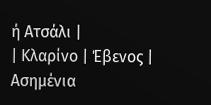ή Ατσάλι |
| Κλαρίνο | Έβενος | Ασημένια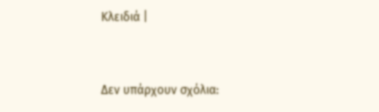Κλειδιά |


Δεν υπάρχουν σχόλια: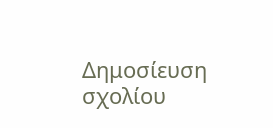Δημοσίευση σχολίου